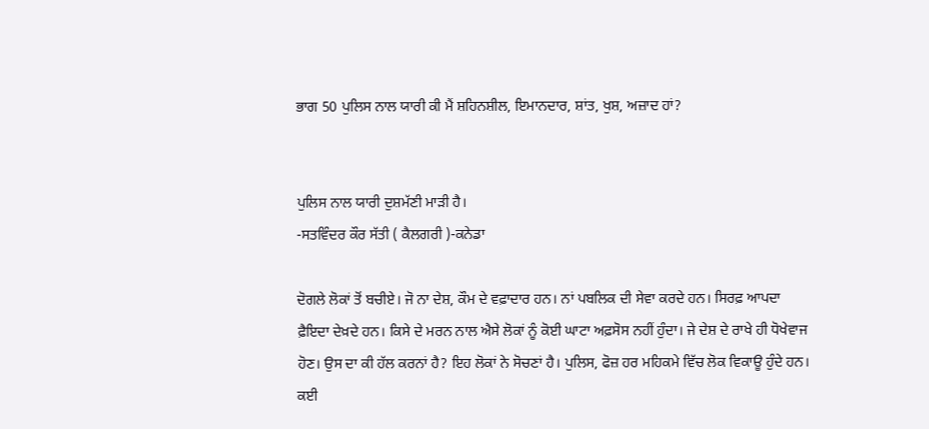ਭਾਗ 50 ਪੁਲਿਸ ਨਾਲ ਯਾਰੀ ਕੀ ਮੈਂ ਸ਼ਹਿਨਸ਼ੀਲ, ਇਮਾਨਦਾਰ, ਸ਼ਾਂਤ, ਖੁਸ਼, ਅਜ਼ਾਦ ਹਾਂ?


ਪੁਲਿਸ ਨਾਲ ਯਾਰੀ ਦੁਸ਼ਮੱਣੀ ਮਾੜੀ ਹੈ।
-ਸਤਵਿੰਦਰ ਕੌਰ ਸੱਤੀ ( ਕੈਲਗਰੀ )-ਕਨੇਡਾ

ਦੋਗਲੇ ਲੋਕਾਂ ਤੋਂ ਬਚੀਏ। ਜੋ ਨਾ ਦੇਸ਼, ਕੌਮ ਦੇ ਵਫ਼ਾਦਾਰ ਹਨ। ਨਾਂ ਪਬਲਿਕ ਦੀ ਸੇਵਾ ਕਰਦੇ ਹਨ। ਸਿਰਫ਼ ਆਪਦਾ ਫ਼ੈਇਦਾ ਦੇਖ਼ਦੇ ਹਨ। ਕਿਸੇ ਦੇ ਮਰਨ ਨਾਲ ਐਸੇ ਲੋਕਾਂ ਨੂੰ ਕੋਈ ਘਾਟਾ ਅਫ਼ਸੋਸ ਨਹੀਂ ਹੁੰਦਾ। ਜੇ ਦੇਸ਼ ਦੇ ਰਾਖੇ ਹੀ ਧੋਖੇਵਾਜ ਹੋਣ। ਉਸ ਦਾ ਕੀ ਹੱਲ ਕਰਨਾਂ ਹੈ? ਇਹ ਲੋਕਾਂ ਨੇ ਸੋਚਣਾਂ ਹੈ। ਪੁਲਿਸ, ਫੋਜ਼ ਹਰ ਮਹਿਕਮੇ ਵਿੱਚ ਲੋਕ ਵਿਕਾਊ ਹੁੰਦੇ ਹਨ। ਕਈ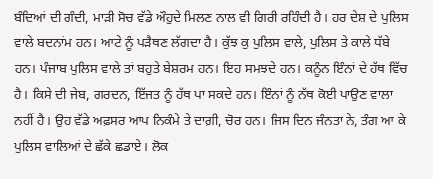ਬੰਦਿਆਂ ਦੀ ਗੰਦੀ, ਮਾੜੀ ਸੋਚ ਵੱਡੇ ਔਹੁਦੇ ਮਿਲਣ ਨਾਲ ਵੀ ਗਿਰੀ ਰਹਿੰਦੀ ਹੈ। ਹਰ ਦੇਸ਼ ਦੇ ਪੁਲਿਸ ਵਾਲੇ ਬਦਨਾਂਮ ਹਨ। ਆਟੇ ਨੂੰ ਪੜੈਥਣ ਲੱਗਦਾ ਹੈ। ਕੁੱਝ ਕੁ ਪੁਲਿਸ ਵਾਲੇ, ਪੁਲਿਸ ਤੇ ਕਾਲੇ ਧੱਬੇ ਹਨ। ਪੰਜਾਬ ਪੁਲਿਸ ਵਾਲੇ ਤਾਂ ਬਹੁਤੇ ਬੇਸ਼ਰਮ ਹਨ। ਇਹ ਸਮਝਦੇ ਹਨ। ਕਨੂੰਨ ਇੰਨਾਂ ਦੇ ਹੱਥ ਵਿੱਚ ਹੈ। ਕਿਸੇ ਦੀ ਜੇਬ, ਗਰਦਨ, ਇੱਜਤ ਨੂੰ ਹੱਥ ਪਾ ਸਕਦੇ ਹਨ। ਇੰਨਾਂ ਨੂੰ ਨੱਥ ਕੋਈ ਪਾਉਣ ਵਾਲਾ ਨਹੀਂ ਹੈ। ਉਹ ਵੱਡੇ ਅਫ਼ਸਰ ਆਪ ਨਿਕੰਮੇ ਤੇ ਦਾਗ਼ੀ, ਚੋਰ ਹਨ। ਜਿਸ ਦਿਨ ਜੰਨਤਾ ਨੇ, ਤੰਗ ਆ ਕੇ ਪੁਲਿਸ ਵਾਲਿਆਂ ਦੇ ਛੱਕੇ ਛਡਾਏ। ਲੋਕ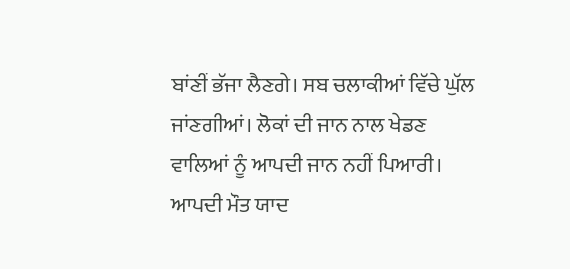ਬਾਂਣੀਂ ਭੱਜਾ ਲੈਣਗੇ। ਸਬ ਚਲਾਕੀਆਂ ਵਿੱਚੇ ਘੁੱਲ ਜਾਂਣਗੀਆਂ। ਲੋਕਾਂ ਦੀ ਜਾਨ ਨਾਲ ਖੇਡਣ ਵਾਲਿਆਂ ਨੂੰ ਆਪਦੀ ਜਾਨ ਨਹੀਂ ਪਿਆਰੀ। ਆਪਦੀ ਮੌਤ ਯਾਦ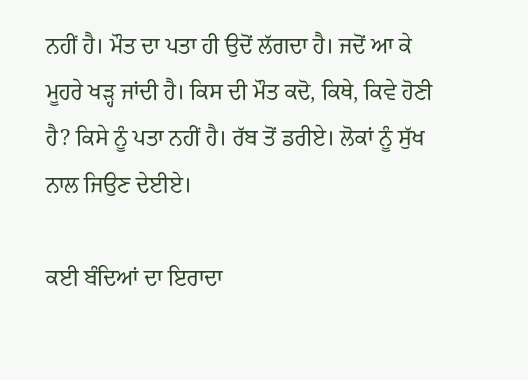ਨਹੀਂ ਹੈ। ਮੌਤ ਦਾ ਪਤਾ ਹੀ ਉਦੋਂ ਲੱਗਦਾ ਹੈ। ਜਦੋਂ ਆ ਕੇ ਮੂਹਰੇ ਖੜ੍ਹ ਜਾਂਦੀ ਹੈ। ਕਿਸ ਦੀ ਮੌਤ ਕਦੋ, ਕਿਥੇ, ਕਿਵੇ ਹੋਣੀ ਹੈ? ਕਿਸੇ ਨੂੰ ਪਤਾ ਨਹੀਂ ਹੈ। ਰੱਬ ਤੋਂ ਡਰੀਏ। ਲੋਕਾਂ ਨੂੰ ਸੁੱਖ ਨਾਲ ਜਿਉਣ ਦੇਈਏ।

ਕਈ ਬੰਦਿਆਂ ਦਾ ਇਰਾਦਾ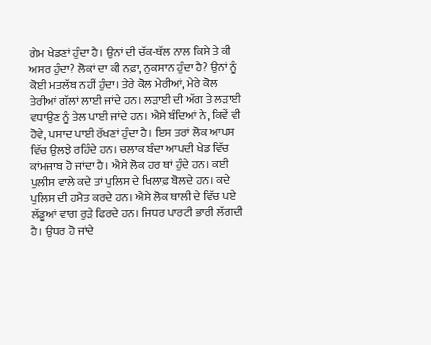ਗੇਮ ਖੇਡਣਾਂ ਹੁੰਦਾ ਹੈ। ਉਨਾਂ ਦੀ ਚੱਕ-ਥੱਲ ਨਾਲ ਕਿਸੇ ਤੇ ਕੀ ਅਸਰ ਹੁੰਦਾ? ਲੋਕਾਂ ਦਾ ਕੀ ਨਫ਼ਾ, ਨੁਕਸਾਨ ਹੁੰਦਾ ਹੈ? ਉਨਾਂ ਨੂੰ ਕੋਈ ਮਤਲੱਬ ਨਹੀਂ ਹੁੰਦਾ। ਤੇਰੇ ਕੋਲ ਮੇਰੀਆਂ, ਮੇਰੇ ਕੋਲ ਤੇਰੀਆਂ ਗੱਲਾਂ ਲਾਈ ਜਾਂਦੇ ਹਨ। ਲੜਾਈ ਦੀ ਅੱਗ ਤੇ ਲੜਾਈ ਵਧਾਉਣ ਨੂੰ ਤੇਲ ਪਾਈ ਜਾਂਦੇ ਹਨ। ਐਸੇ ਬੰਦਿਆਂ ਨੇ, ਕਿਵੇਂ ਵੀ ਹੋਵੇ, ਪਸਾਦ ਪਾਈ ਰੱਖਣਾਂ ਹੁੰਦਾ ਹੈ। ਇਸ ਤਰਾਂ ਲੋਕ ਆਪਸ ਵਿੱਚ ਉਲਝੇ ਰਹਿੰਦੇ ਹਨ। ਚਲਾਕ ਬੰਦਾ ਆਪਦੀ ਖੇਡ ਵਿੱਚ ਕਾਂਮਜਾਬ ਹੋ ਜਾਂਦਾ ਹੈ। ਐਸੇ ਲੋਕ ਹਰ ਥਾਂ ਹੁੰਦੇ ਹਨ। ਕਈ ਪੁਲੀਸ ਵਾਲੇ ਕਦੇ ਤਾਂ ਪੁਲਿਸ ਦੇ ਖਿਲਾਫ਼ ਬੋਲਦੇ ਹਨ। ਕਦੇ ਪੁਲਿਸ ਦੀ ਹਮੈਤ ਕਰਦੇ ਹਨ। ਐਸੇ ਲੋਕ ਥਾਲੀ ਦੇ ਵਿੱਚ ਪਏ ਲੱਡੂਆਂ ਵਾਗ ਰੁੜੇ ਫਿਰਦੇ ਹਨ। ਜਿਧਰ ਪਾਰਟੀ ਭਾਰੀ ਲੱਗਦੀ ਹੈ। ਉਧਰ ਹੋ ਜਾਂਦੇ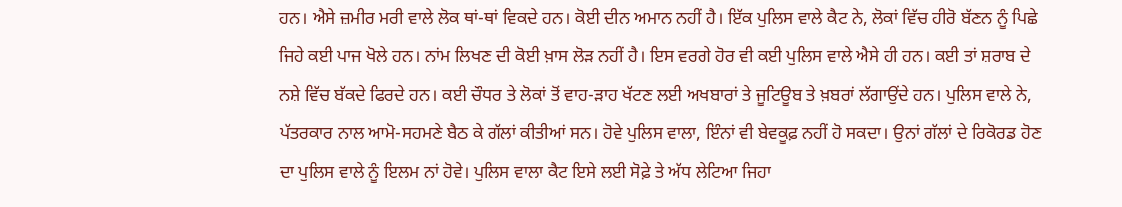ਹਨ। ਐਸੇ ਜ਼ਮੀਰ ਮਰੀ ਵਾਲੇ ਲੋਕ ਥਾਂ-ਥਾਂ ਵਿਕਦੇ ਹਨ। ਕੋਈ ਦੀਨ ਅਮਾਨ ਨਹੀਂ ਹੈ। ਇੱਕ ਪੁਲਿਸ ਵਾਲੇ ਕੈਟ ਨੇ, ਲੋਕਾਂ ਵਿੱਚ ਹੀਰੋ ਬੱਣਨ ਨੂੰ ਪਿਛੇ ਜਿਹੇ ਕਈ ਪਾਜ ਖੋਲੇ ਹਨ। ਨਾਂਮ ਲਿਖਣ ਦੀ ਕੋਈ ਖ਼ਾਸ ਲੋੜ ਨਹੀਂ ਹੈ। ਇਸ ਵਰਗੇ ਹੋਰ ਵੀ ਕਈ ਪੁਲਿਸ ਵਾਲੇ ਐਸੇ ਹੀ ਹਨ। ਕਈ ਤਾਂ ਸ਼ਰਾਬ ਦੇ ਨਸ਼ੇ ਵਿੱਚ ਬੱਕਦੇ ਫਿਰਦੇ ਹਨ। ਕਈ ਚੌਧਰ ਤੇ ਲੋਕਾਂ ਤੋਂ ਵਾਹ-ੜਾਹ ਖੱਟਣ ਲਈ ਅਖਬਾਰਾਂ ਤੇ ਜੂਟਿਊਬ ਤੇ ਖ਼ਬਰਾਂ ਲੱਗਾਉਂਦੇ ਹਨ। ਪੁਲਿਸ ਵਾਲੇ ਨੇ, ਪੱਤਰਕਾਰ ਨਾਲ ਆਮੋ-ਸਹਮਣੇ ਬੈਠ ਕੇ ਗੱਲਾਂ ਕੀਤੀਆਂ ਸਨ। ਹੋਵੇ ਪੁਲਿਸ ਵਾਲਾ, ਇੰਨਾਂ ਵੀ ਬੇਵਕੂਫ਼ ਨਹੀਂ ਹੋ ਸਕਦਾ। ਉਨਾਂ ਗੱਲਾਂ ਦੇ ਰਿਕੋਰਡ ਹੋਣ ਦਾ ਪੁਲਿਸ ਵਾਲੇ ਨੂੰ ਇਲਮ ਨਾਂ ਹੋਵੇ। ਪੁਲਿਸ ਵਾਲਾ ਕੈਟ ਇਸੇ ਲਈ ਸੋਫ਼ੇ ਤੇ ਅੱਧ ਲੇਟਿਆ ਜਿਹਾ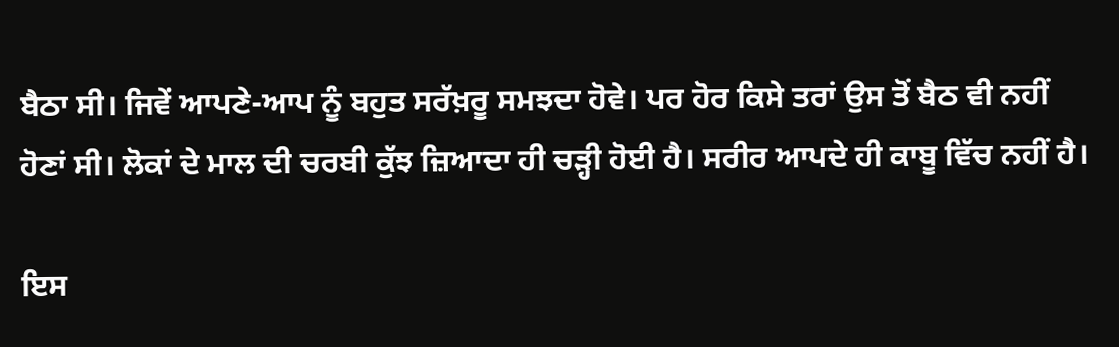ਬੈਠਾ ਸੀ। ਜਿਵੇਂ ਆਪਣੇ-ਆਪ ਨੂੰ ਬਹੁਤ ਸਰੱਖ਼ਰੂ ਸਮਝਦਾ ਹੋਵੇ। ਪਰ ਹੋਰ ਕਿਸੇ ਤਰਾਂ ਉਸ ਤੋਂ ਬੈਠ ਵੀ ਨਹੀਂ ਹੋਣਾਂ ਸੀ। ਲੋਕਾਂ ਦੇ ਮਾਲ ਦੀ ਚਰਬੀ ਕੁੱਝ ਜ਼ਿਆਦਾ ਹੀ ਚੜ੍ਹੀ ਹੋਈ ਹੈ। ਸਰੀਰ ਆਪਦੇ ਹੀ ਕਾਬੂ ਵਿੱਚ ਨਹੀਂ ਹੈ।

ਇਸ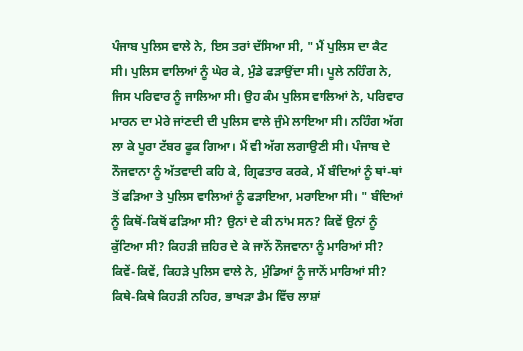ਪੰਜਾਬ ਪੁਲਿਸ ਵਾਲੇ ਨੇ, ਇਸ ਤਰਾਂ ਦੱਸਿਆ ਸੀ, " ਮੈਂ ਪੁਲਿਸ ਦਾ ਕੈਟ ਸੀ। ਪੁਲਿਸ ਵਾਲਿਆਂ ਨੂੰ ਘੇਰ ਕੇ, ਮੁੰਡੇ ਫੜਾਉਂਦਾ ਸੀ। ਪੂਲੇ ਨਹਿੰਗ ਨੇ, ਜਿਸ ਪਰਿਵਾਰ ਨੂੰ ਜਾਲਿਆ ਸੀ। ਉਹ ਕੰਮ ਪੁਲਿਸ ਵਾਲਿਆਂ ਨੇ, ਪਰਿਵਾਰ ਮਾਰਨ ਦਾ ਮੇਰੇ ਜਾਂਣਦੀ ਦੀ ਪੁਲਿਸ ਵਾਲੇ ਜੁੰਮੇ ਲਾਇਆ ਸੀ। ਨਹਿੰਗ ਅੱਗ ਲਾ ਕੇ ਪੂਰਾ ਟੱਬਰ ਫੂਕ ਗਿਆ। ਮੈਂ ਵੀ ਅੱਗ ਲਗਾਉਣੀ ਸੀ। ਪੰਜਾਬ ਦੇ ਨੌਜਵਾਨਾ ਨੂੰ ਅੱਤਵਾਦੀ ਕਹਿ ਕੇ, ਗ੍ਰਿਫਤਾਰ ਕਰਕੇ, ਮੈਂ ਬੰਦਿਆਂ ਨੂੰ ਥਾਂ-ਥਾਂ ਤੋਂ ਫੜਿਆ ਤੇ ਪੁਲਿਸ ਵਾਲਿਆਂ ਨੂੰ ਫੜਾਇਆ, ਮਰਾਇਆ ਸੀ। " ਬੰਦਿਆਂ ਨੂੰ ਕਿਥੋਂ-ਕਿਥੋਂ ਫੜਿਆ ਸੀ? ਉਨਾਂ ਦੇ ਕੀ ਨਾਂਮ ਸਨ? ਕਿਵੇਂ ਉਨਾਂ ਨੂੰ ਕੁੱਟਿਆ ਸੀ? ਕਿਹੜੀ ਜ਼ਹਿਰ ਦੇ ਕੇ ਜਾਨੋਂ ਨੌਜਵਾਨਾ ਨੂੰ ਮਾਰਿਆਂ ਸੀ? ਕਿਵੇਂ-ਕਿਵੇਂ, ਕਿਹੜੇ ਪੁਲਿਸ ਵਾਲੇ ਨੇ, ਮੁੰਡਿਆਂ ਨੂੰ ਜਾਨੋਂ ਮਾਰਿਆਂ ਸੀ? ਕਿਥੇ-ਕਿਥੇ ਕਿਹੜੀ ਨਹਿਰ, ਭਾਖੜਾ ਡੈਮ ਵਿੱਚ ਲਾਸ਼ਾਂ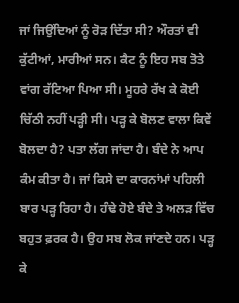ਜਾਂ ਜਿਉਂਦਿਆਂ ਨੂੰ ਰੋੜ ਦਿੱਤਾ ਸੀ? ਔਰਤਾਂ ਵੀ ਕੁੱਟੀਆਂ, ਮਾਰੀਆਂ ਸਨ। ਕੈਟ ਨੂੰ ਇਹ ਸਬ ਤੋਤੇ ਵਾਂਗ ਰੱਟਿਆ ਪਿਆ ਸੀ। ਮੂਹਰੇ ਰੱਖ ਕੇ ਕੋਈ ਚਿੱਠੀ ਨਹੀਂ ਪੜ੍ਹੀ ਸੀ। ਪੜ੍ਹ ਕੇ ਬੋਲਣ ਵਾਲਾ ਕਿਵੇਂ ਬੋਲਦਾ ਹੈ? ਪਤਾ ਲੱਗ ਜਾਂਦਾ ਹੈ। ਬੰਦੇ ਨੇ ਆਪ ਕੰਮ ਕੀਤਾ ਹੈ। ਜਾਂ ਕਿਸੇ ਦਾ ਕਾਰਨਾਂਮਾਂ ਪਹਿਲੀ ਬਾਰ ਪੜ੍ਹ ਰਿਹਾ ਹੈ। ਹੰਢੇ ਹੋਏ ਬੰਦੇ ਤੇ ਅਲੜ ਵਿੱਚ ਬਹੁਤ ਫ਼ਰਕ ਹੈ। ਉਹ ਸਬ ਲੋਕ ਜਾਂਣਦੇ ਹਨ। ਪੜ੍ਹ ਕੇ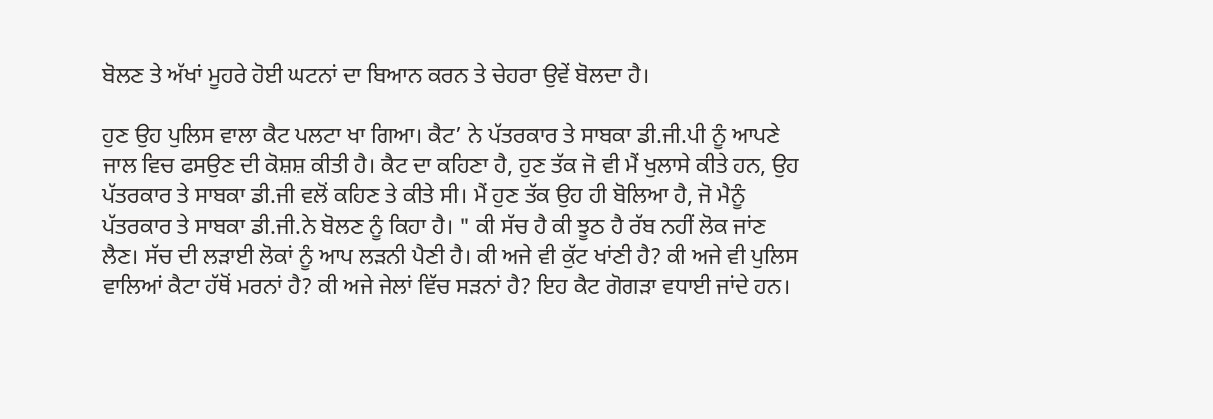ਬੋਲਣ ਤੇ ਅੱਖਾਂ ਮੂਹਰੇ ਹੋਈ ਘਟਨਾਂ ਦਾ ਬਿਆਨ ਕਰਨ ਤੇ ਚੇਹਰਾ ਉਵੇਂ ਬੋਲਦਾ ਹੈ।

ਹੁਣ ਉਹ ਪੁਲਿਸ ਵਾਲਾ ਕੈਟ ਪਲਟਾ ਖਾ ਗਿਆ। ਕੈਟ’ ਨੇ ਪੱਤਰਕਾਰ ਤੇ ਸਾਬਕਾ ਡੀ.ਜੀ.ਪੀ ਨੂੰ ਆਪਣੇ ਜਾਲ ਵਿਚ ਫਸਉਣ ਦੀ ਕੋਸ਼ਸ਼ ਕੀਤੀ ਹੈ। ਕੈਟ ਦਾ ਕਹਿਣਾ ਹੈ, ਹੁਣ ਤੱਕ ਜੋ ਵੀ ਮੈਂ ਖੁਲਾਸੇ ਕੀਤੇ ਹਨ, ਉਹ ਪੱਤਰਕਾਰ ਤੇ ਸਾਬਕਾ ਡੀ.ਜੀ ਵਲੋਂ ਕਹਿਣ ਤੇ ਕੀਤੇ ਸੀ। ਮੈਂ ਹੁਣ ਤੱਕ ਉਹ ਹੀ ਬੋਲਿਆ ਹੈ, ਜੋ ਮੈਨੂੰ ਪੱਤਰਕਾਰ ਤੇ ਸਾਬਕਾ ਡੀ.ਜੀ.ਨੇ ਬੋਲਣ ਨੂੰ ਕਿਹਾ ਹੈ। " ਕੀ ਸੱਚ ਹੈ ਕੀ ਝੂਠ ਹੈ ਰੱਬ ਨਹੀਂ ਲੋਕ ਜਾਂਣ ਲੈਣ। ਸੱਚ ਦੀ ਲੜਾਈ ਲੋਕਾਂ ਨੂੰ ਆਪ ਲੜਨੀ ਪੈਣੀ ਹੈ। ਕੀ ਅਜੇ ਵੀ ਕੁੱਟ ਖਾਂਣੀ ਹੈ? ਕੀ ਅਜੇ ਵੀ ਪੁਲਿਸ ਵਾਲਿਆਂ ਕੈਟਾ ਹੱਥੋਂ ਮਰਨਾਂ ਹੈ? ਕੀ ਅਜੇ ਜੇਲਾਂ ਵਿੱਚ ਸੜਨਾਂ ਹੈ? ਇਹ ਕੈਟ ਗੋਗੜਾ ਵਧਾਈ ਜਾਂਦੇ ਹਨ।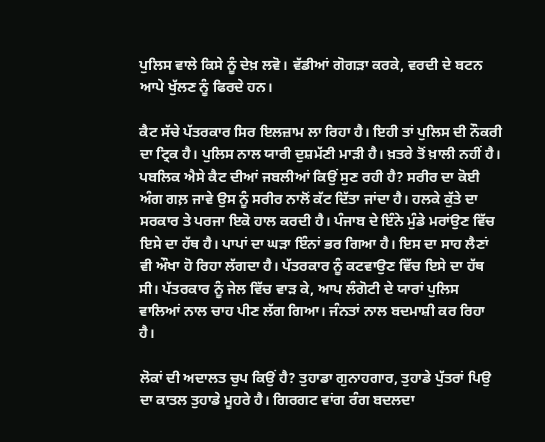ਪੁਲਿਸ ਵਾਲੇ ਕਿਸੇ ਨੂੰ ਦੇਖ਼ ਲਵੋ। ਵੱਡੀਆਂ ਗੋਗੜਾ ਕਰਕੇ, ਵਰਦੀ ਦੇ ਬਟਨ ਆਪੇ ਖੁੱਲਣ ਨੂੰ ਫਿਰਦੇ ਹਨ।

ਕੈਟ ਸੱਚੇ ਪੱਤਰਕਾਰ ਸਿਰ ਇਲਜ਼ਾਮ ਲਾ ਰਿਹਾ ਹੈ। ਇਹੀ ਤਾਂ ਪੁਲਿਸ ਦੀ ਨੌਕਰੀ ਦਾ ਟ੍ਰਿਕ ਹੈ। ਪੁਲਿਸ ਨਾਲ ਯਾਰੀ ਦੁਸ਼ਮੱਣੀ ਮਾੜੀ ਹੈ। ਖ਼ਤਰੇ ਤੋਂ ਖ਼ਾਲੀ ਨਹੀਂ ਹੈ। ਪਬਲਿਕ ਐਸੇ ਕੈਟ ਦੀਆਂ ਜਬਲੀਆਂ ਕਿਉਂ ਸੁਣ ਰਹੀ ਹੈ? ਸਰੀਰ ਦਾ ਕੋਈ ਅੰਗ ਗਲ਼ ਜਾਵੇ ਉਸ ਨੂੰ ਸਰੀਰ ਨਾਲੋਂ ਕੱਟ ਦਿੱਤਾ ਜਾਂਦਾ ਹੈ। ਹਲਕੇ ਕੁੱਤੇ ਦਾ ਸਰਕਾਰ ਤੇ ਪਰਜਾ ਇਕੋ ਹਾਲ ਕਰਦੀ ਹੈ। ਪੰਜਾਬ ਦੇ ਇੰਨੇ ਮੁੰਡੇ ਮਰਾਂਉਣ ਵਿੱਚ ਇਸੇ ਦਾ ਹੱਥ ਹੈ। ਪਾਪਾਂ ਦਾ ਘੜਾ ਇੰਨਾਂ ਭਰ ਗਿਆ ਹੈ। ਇਸ ਦਾ ਸਾਹ ਲੈਣਾਂ ਵੀ ਔਖਾ ਹੋ ਰਿਹਾ ਲੱਗਦਾ ਹੈ। ਪੱਤਰਕਾਰ ਨੂੰ ਕਟਵਾਉਣ ਵਿੱਚ ਇਸੇ ਦਾ ਹੱਥ ਸੀ। ਪੱਤਰਕਾਰ ਨੂੰ ਜੇਲ ਵਿੱਚ ਵਾੜ ਕੇ, ਆਪ ਲੰਗੋਟੀ ਦੇ ਯਾਰਾਂ ਪੁਲਿਸ ਵਾਲਿਆਂ ਨਾਲ ਚਾਹ ਪੀਣ ਲੱਗ ਗਿਆ। ਜੰਨਤਾਂ ਨਾਲ ਬਦਮਾਸ਼ੀ ਕਰ ਰਿਹਾ ਹੈ।

ਲੋਕਾਂ ਦੀ ਅਦਾਲਤ ਚੁਪ ਕਿਉਂ ਹੈ? ਤੁਹਾਡਾ ਗੁਨਾਹਗਾਰ, ਤੁਹਾਡੇ ਪੁੱਤਰਾਂ ਪਿਉ ਦਾ ਕਾਤਲ ਤੁਹਾਡੇ ਮੂਹਰੇ ਹੈ। ਗਿਰਗਟ ਵਾਂਗ ਰੰਗ ਬਦਲਦਾ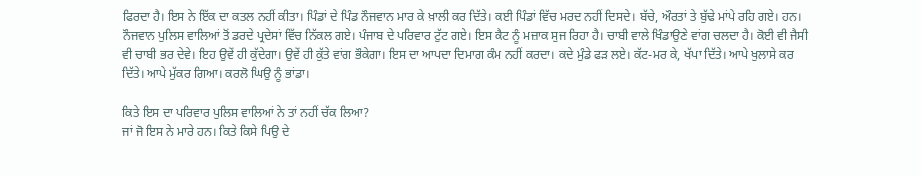ਫਿਰਦਾ ਹੈ। ਇਸ ਨੇ ਇੱਕ ਦਾ ਕਤਲ ਨਹੀਂ ਕੀਤਾ। ਪਿੰਡਾਂ ਦੇ ਪਿੰਡ ਨੌਜਵਾਨ ਮਾਰ ਕੇ ਖ਼ਾਲੀ ਕਰ ਦਿੱਤੇ। ਕਈ ਪਿੰਡਾਂ ਵਿੱਚ ਮਰਦ ਨਹੀਂ ਦਿਸਦੇ। ਬੱਚੇ, ਔਰਤਾਂ ਤੇ ਬੁੱਢੇ ਮਾਂਪੇ ਰਹਿ ਗਏ। ਹਨ। ਨੌਜਵਾਨ ਪੁਲਿਸ ਵਾਲਿਆਂ ਤੋਂ ਡਰਦੇ ਪ੍ਰਦੇਸਾਂ ਵਿੱਚ ਨਿੱਕਲ ਗਏ। ਪੰਜਾਬ ਦੇ ਪਰਿਵਾਰ ਟੁੱਟ ਗਏ। ਇਸ ਕੈਟ ਨੂੰ ਮਜ਼ਾਕ ਸੁਜ ਰਿਹਾ ਹੈ। ਚਾਬੀ ਵਾਲੇ ਖਿੰਡਾਉਣੇ ਵਾਂਗ ਚਲਦਾ ਹੈ। ਕੋਈ ਵੀ ਜੈਸੀ ਵੀ ਚਾਬੀ ਭਰ ਦੇਵੇ। ਇਹ ਉਵੇਂ ਹੀ ਕੁੱਦੇਗਾ। ਉਵੇਂ ਹੀ ਕੁੱਤੇ ਵਾਂਗ ਭੌਕੇਗਾ। ਇਸ ਦਾ ਆਪਦਾ ਦਿਮਾਗ ਕੰਮ ਨਹੀਂ ਕਰਦਾ। ਕਦੇ ਮੁੰਡੇ ਫੜ ਲਏ। ਕੱਟ-ਮਰ ਕੇ, ਖੱਪਾ ਦਿੱਤੇ। ਆਪੇ ਖੁਲਾਸੇ ਕਰ ਦਿੱਤੇ। ਆਪੇ ਮੁੱਕਰ ਗਿਆ। ਕਰਲੋ ਘਿਉ ਨੂੰ ਭਾਂਡਾ।

ਕਿਤੇ ਇਸ ਦਾ ਪਰਿਵਾਰ ਪੁਲਿਸ ਵਾਲਿਆਂ ਨੇ ਤਾਂ ਨਹੀਂ ਚੱਕ ਲਿਆ?
ਜਾਂ ਜੋ ਇਸ ਨੇ ਮਾਰੇ ਹਨ। ਕਿਤੇ ਕਿਸੇ ਪਿਉ ਦੇ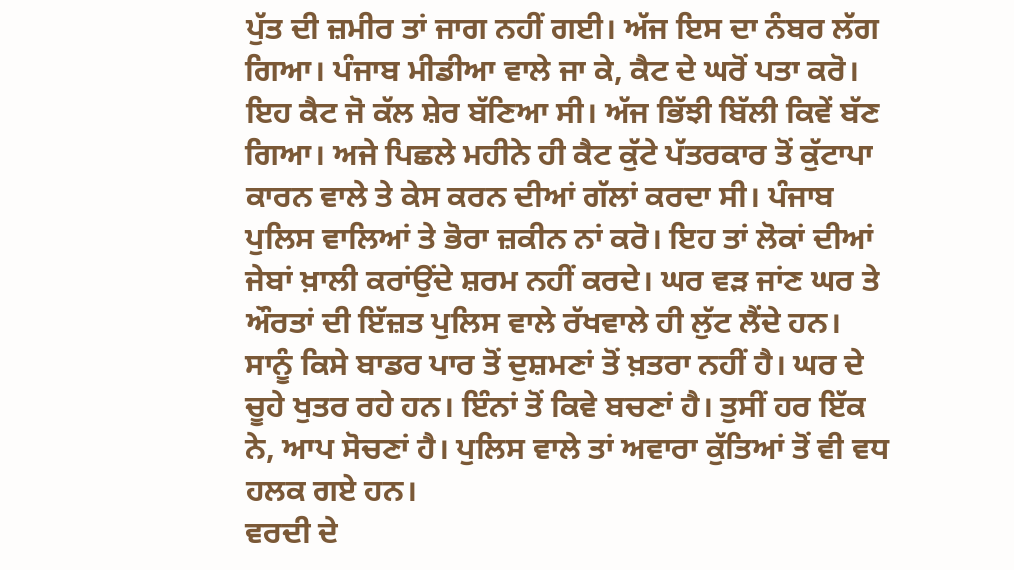ਪੁੱਤ ਦੀ ਜ਼ਮੀਰ ਤਾਂ ਜਾਗ ਨਹੀਂ ਗਈ। ਅੱਜ ਇਸ ਦਾ ਨੰਬਰ ਲੱਗ ਗਿਆ। ਪੰਜਾਬ ਮੀਡੀਆ ਵਾਲੇ ਜਾ ਕੇ, ਕੈਟ ਦੇ ਘਰੋਂ ਪਤਾ ਕਰੋ। ਇਹ ਕੈਟ ਜੋ ਕੱਲ ਸ਼ੇਰ ਬੱਣਿਆ ਸੀ। ਅੱਜ ਭਿੱਝੀ ਬਿੱਲੀ ਕਿਵੇਂ ਬੱਣ ਗਿਆ। ਅਜੇ ਪਿਛਲੇ ਮਹੀਨੇ ਹੀ ਕੈਟ ਕੁੱਟੇ ਪੱਤਰਕਾਰ ਤੋਂ ਕੁੱਟਾਪਾ ਕਾਰਨ ਵਾਲੇ ਤੇ ਕੇਸ ਕਰਨ ਦੀਆਂ ਗੱਲਾਂ ਕਰਦਾ ਸੀ। ਪੰਜਾਬ ਪੁਲਿਸ ਵਾਲਿਆਂ ਤੇ ਭੋਰਾ ਜ਼ਕੀਨ ਨਾਂ ਕਰੋ। ਇਹ ਤਾਂ ਲੋਕਾਂ ਦੀਆਂ ਜੇਬਾਂ ਖ਼ਾਲੀ ਕਰਾਂਉਂਦੇ ਸ਼ਰਮ ਨਹੀਂ ਕਰਦੇ। ਘਰ ਵੜ ਜਾਂਣ ਘਰ ਤੇ ਔਰਤਾਂ ਦੀ ਇੱਜ਼ਤ ਪੁਲਿਸ ਵਾਲੇ ਰੱਖਵਾਲੇ ਹੀ ਲੁੱਟ ਲੈਂਦੇ ਹਨ। ਸਾਨੂੰ ਕਿਸੇ ਬਾਡਰ ਪਾਰ ਤੋਂ ਦੁਸ਼ਮਣਾਂ ਤੋਂ ਖ਼ਤਰਾ ਨਹੀਂ ਹੈ। ਘਰ ਦੇ ਚੂਹੇ ਖੁਤਰ ਰਹੇ ਹਨ। ਇੰਨਾਂ ਤੋਂ ਕਿਵੇ ਬਚਣਾਂ ਹੈ। ਤੁਸੀਂ ਹਰ ਇੱਕ ਨੇ, ਆਪ ਸੋਚਣਾਂ ਹੈ। ਪੁਲਿਸ ਵਾਲੇ ਤਾਂ ਅਵਾਰਾ ਕੁੱਤਿਆਂ ਤੋਂ ਵੀ ਵਧ ਹਲਕ ਗਏ ਹਨ।
ਵਰਦੀ ਦੇ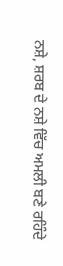ਨਸ਼ੇ, ਸ਼ਰਬ ਦੇ ਨਸ਼ੇ ਵਿੱਚ ਅਮਲੀ ਬਣੇ ਰਹਿੰਦੇ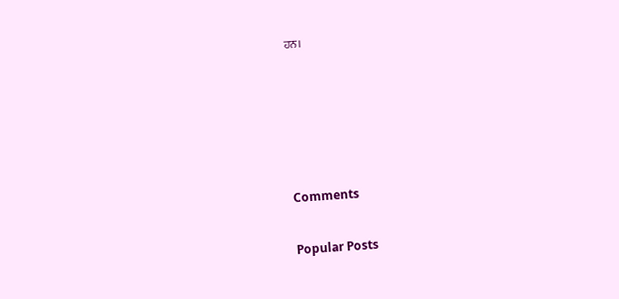ਹਨ।





Comments

Popular Posts